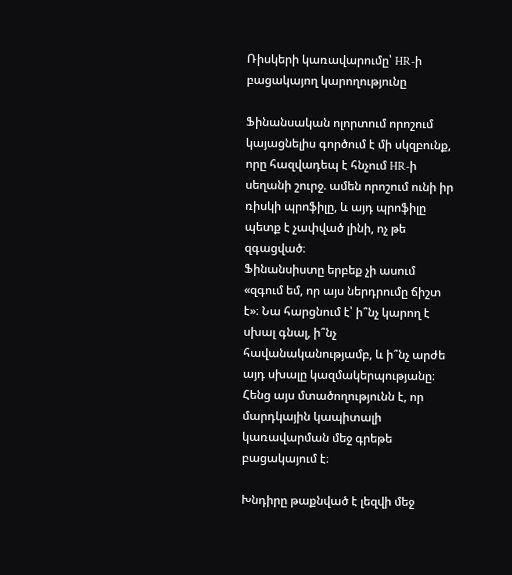Ռիսկերի կառավարումը՝ HR-ի բացակայող կարողությունը

Ֆինանսական ոլորտում որոշում կայացնելիս գործում է մի սկզբունք, որը հազվադեպ է հնչում HR-ի սեղանի շուրջ. ամեն որոշում ունի իր ռիսկի պրոֆիլը, և այդ պրոֆիլը պետք է չափված լինի, ոչ թե զգացված։
Ֆինանսիստը երբեք չի ասում «զգում եմ, որ այս ներդրումը ճիշտ է»։ Նա հարցնում է՝ ի՞նչ կարող է սխալ գնալ, ի՞նչ հավանականությամբ, և ի՞նչ արժե այդ սխալը կազմակերպությանը։ Հենց այս մտածողությունն է, որ մարդկային կապիտալի կառավարման մեջ գրեթե բացակայում է։

Խնդիրը թաքնված է լեզվի մեջ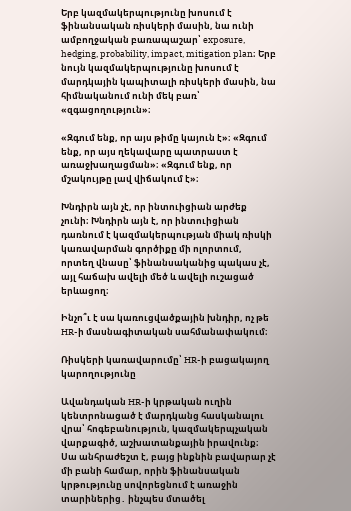Երբ կազմակերպությունը խոսում է ֆինանսական ռիսկերի մասին, նա ունի ամբողջական բառապաշար՝ exposure, hedging, probability, impact, mitigation plan։ Երբ նույն կազմակերպությունը խոսում է մարդկային կապիտալի ռիսկերի մասին, նա հիմնականում ունի մեկ բառ՝ «զգացողություն»։

«Զգում ենք, որ այս թիմը կայուն է»։ «Զգում ենք, որ այս ղեկավարը պատրաստ է առաջխաղացման»։ «Զգում ենք, որ մշակույթը լավ վիճակում է»։

Խնդիրն այն չէ, որ ինտուիցիան արժեք չունի։ Խնդիրն այն է, որ ինտուիցիան դառնում է կազմակերպության միակ ռիսկի կառավարման գործիքը մի ոլորտում, որտեղ վնասը՝ ֆինանսականից պակաս չէ, այլ հաճախ ավելի մեծ և ավելի ուշացած երևացող։

Ինչո՞ւ է սա կառուցվածքային խնդիր, ոչ թե HR-ի մասնագիտական սահմանափակում։

Ռիսկերի կառավարումը՝ HR-ի բացակայող կարողությունը

Ավանդական HR-ի կրթական ուղին կենտրոնացած է մարդկանց հասկանալու վրա՝ հոգեբանություն, կազմակերպչական վարքագիծ, աշխատանքային իրավունք։ Սա անհրաժեշտ է, բայց ինքնին բավարար չէ մի բանի համար, որին ֆինանսական կրթությունը սովորեցնում է առաջին տարիներից․ ինչպես մտածել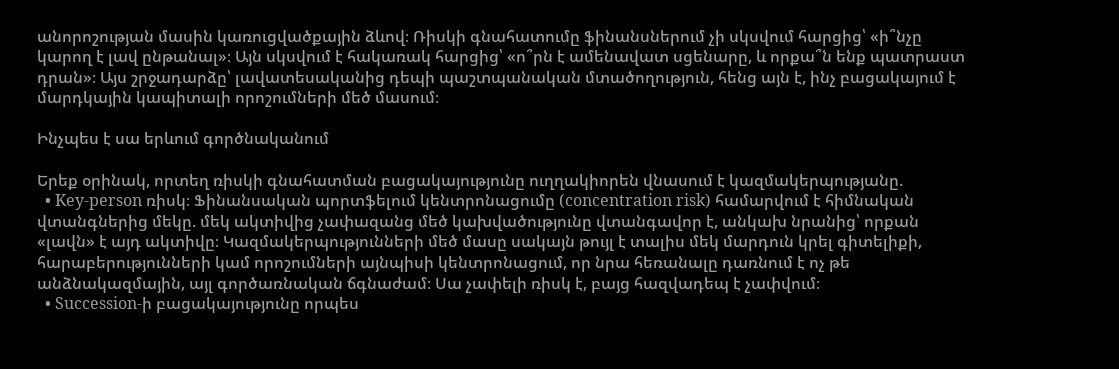անորոշության մասին կառուցվածքային ձևով։ Ռիսկի գնահատումը ֆինանսներում չի սկսվում հարցից՝ «ի՞նչը կարող է լավ ընթանալ»։ Այն սկսվում է հակառակ հարցից՝ «ո՞րն է ամենավատ սցենարը, և որքա՞ն ենք պատրաստ դրան»։ Այս շրջադարձը՝ լավատեսականից դեպի պաշտպանական մտածողություն, հենց այն է, ինչ բացակայում է մարդկային կապիտալի որոշումների մեծ մասում։

Ինչպես է սա երևում գործնականում

Երեք օրինակ, որտեղ ռիսկի գնահատման բացակայությունը ուղղակիորեն վնասում է կազմակերպությանը.
  • Key-person ռիսկ։ Ֆինանսական պորտֆելում կենտրոնացումը (concentration risk) համարվում է հիմնական վտանգներից մեկը. մեկ ակտիվից չափազանց մեծ կախվածությունը վտանգավոր է, անկախ նրանից՝ որքան «լավն» է այդ ակտիվը։ Կազմակերպությունների մեծ մասը սակայն թույլ է տալիս մեկ մարդուն կրել գիտելիքի, հարաբերությունների կամ որոշումների այնպիսի կենտրոնացում, որ նրա հեռանալը դառնում է ոչ թե անձնակազմային, այլ գործառնական ճգնաժամ։ Սա չափելի ռիսկ է, բայց հազվադեպ է չափվում։
  • Succession-ի բացակայությունը որպես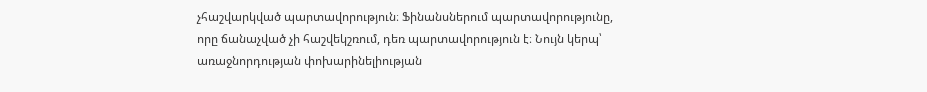չհաշվարկված պարտավորություն։ Ֆինանսներում պարտավորությունը, որը ճանաչված չի հաշվեկշռում, դեռ պարտավորություն է։ Նույն կերպ՝ առաջնորդության փոխարինելիության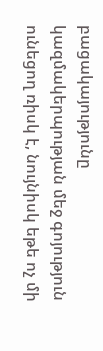բացակայությունը կազմակերպության մեջ գոյություն ունեցող ռիսկ է, նույնիսկ եթե ոչ մի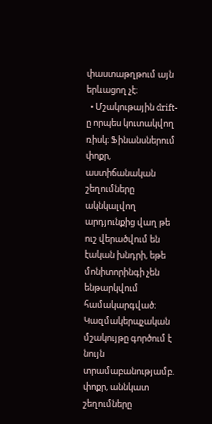փաստաթղթում այն երևացող չէ։
  • Մշակութային drift-ը որպես կուտակվող ռիսկ։ Ֆինանսներում փոքր, աստիճանական շեղումները ակնկալվող արդյունքից վաղ թե ուշ վերածվում են էական խնդրի, եթե մոնիտորինգի չեն ենթարկվում համակարգված։ Կազմակերպչական մշակույթը գործում է նույն տրամաբանությամբ. փոքր, աննկատ շեղումները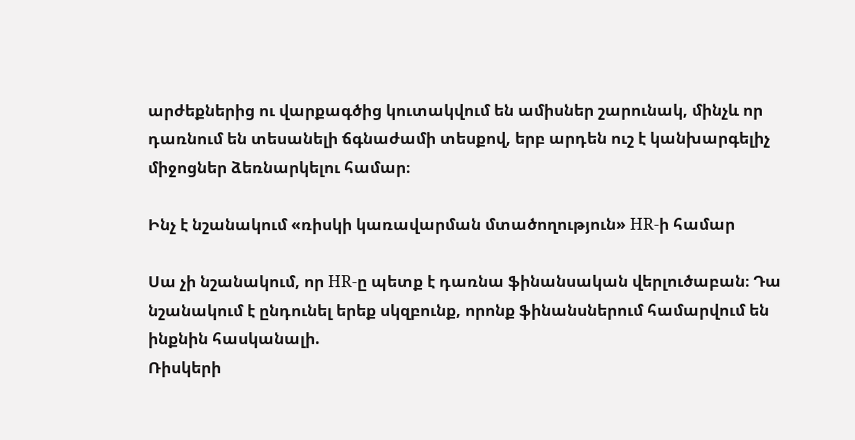արժեքներից ու վարքագծից կուտակվում են ամիսներ շարունակ, մինչև որ դառնում են տեսանելի ճգնաժամի տեսքով, երբ արդեն ուշ է կանխարգելիչ միջոցներ ձեռնարկելու համար։

Ինչ է նշանակում «ռիսկի կառավարման մտածողություն» HR-ի համար

Սա չի նշանակում, որ HR-ը պետք է դառնա ֆինանսական վերլուծաբան։ Դա նշանակում է ընդունել երեք սկզբունք, որոնք ֆինանսներում համարվում են ինքնին հասկանալի.
Ռիսկերի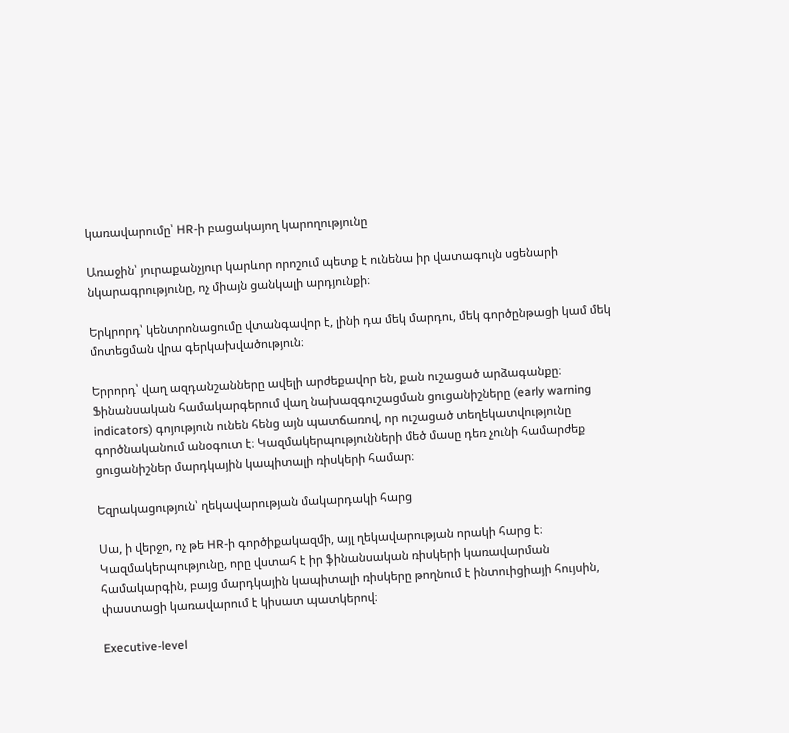կառավարումը՝ HR-ի բացակայող կարողությունը

Առաջին՝ յուրաքանչյուր կարևոր որոշում պետք է ունենա իր վատագույն սցենարի նկարագրությունը, ոչ միայն ցանկալի արդյունքի։

Երկրորդ՝ կենտրոնացումը վտանգավոր է, լինի դա մեկ մարդու, մեկ գործընթացի կամ մեկ մոտեցման վրա գերկախվածություն։

Երրորդ՝ վաղ ազդանշանները ավելի արժեքավոր են, քան ուշացած արձագանքը։ Ֆինանսական համակարգերում վաղ նախազգուշացման ցուցանիշները (early warning indicators) գոյություն ունեն հենց այն պատճառով, որ ուշացած տեղեկատվությունը գործնականում անօգուտ է։ Կազմակերպությունների մեծ մասը դեռ չունի համարժեք ցուցանիշներ մարդկային կապիտալի ռիսկերի համար։

Եզրակացություն՝ ղեկավարության մակարդակի հարց

Սա, ի վերջո, ոչ թե HR-ի գործիքակազմի, այլ ղեկավարության որակի հարց է։ Կազմակերպությունը, որը վստահ է իր ֆինանսական ռիսկերի կառավարման համակարգին, բայց մարդկային կապիտալի ռիսկերը թողնում է ինտուիցիայի հույսին, փաստացի կառավարում է կիսատ պատկերով։

Executive-level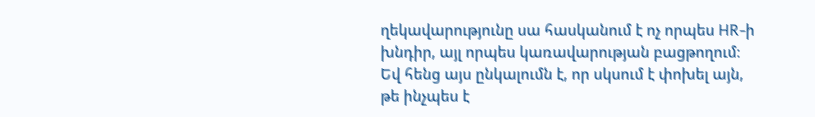ղեկավարությունը սա հասկանում է ոչ որպես HR-ի խնդիր, այլ որպես կառավարության բացթողում։ Եվ հենց այս ընկալումն է, որ սկսում է փոխել այն, թե ինչպես է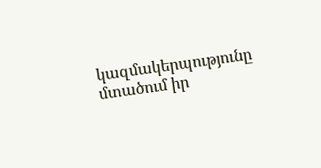կազմակերպությունը մտածում իր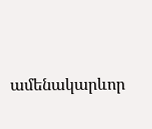ամենակարևոր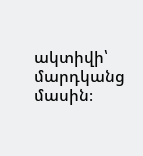ակտիվի՝ մարդկանց մասին։